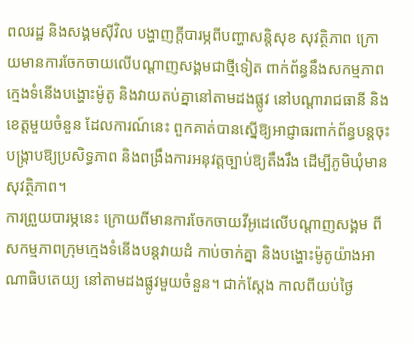ពលរដ្ឋ និងសង្គមស៊ីវិល បង្ហាញក្តីបារម្ភពីបញ្ហាសន្តិសុខ សុវត្ថិភាព ក្រោយមានការចែកចាយលើបណ្តាញសង្គមជាថ្មីទៀត ពាក់ព័ន្ធនឹងសកម្មភាពក្មេងទំនើងបង្ហោះម៉ូតូ និងវាយតប់គ្នានៅតាមដងផ្លូវ នៅបណ្តារាជធានី និងខេត្តមួយចំនួន ដែលការណ៍នេះ ពួកគាត់បានស្នើឱ្យអាជ្ញាធរពាក់ព័ន្ធបន្តចុះបង្រ្កាបឱ្យប្រសិទ្ធភាព និងពង្រឹងការអនុវត្តច្បាប់ឱ្យតឹងរឹង ដើម្បីភូមិឃុំមានសុវត្ថិភាព។
ការព្រួយបារម្ភនេះ ក្រោយពីមានការចែកចាយវីអូដេលើបណ្តាញសង្គម ពីសកម្មភាពក្រុមក្មេងទំនើងបន្តវាយដំ កាប់ចាក់គ្នា និងបង្ហោះម៉ូតូយ៉ាងអាណាធិបតេយ្យ នៅតាមដងផ្លូវមួយចំនួន។ ជាក់ស្តែង កាលពីយប់ថ្ងៃ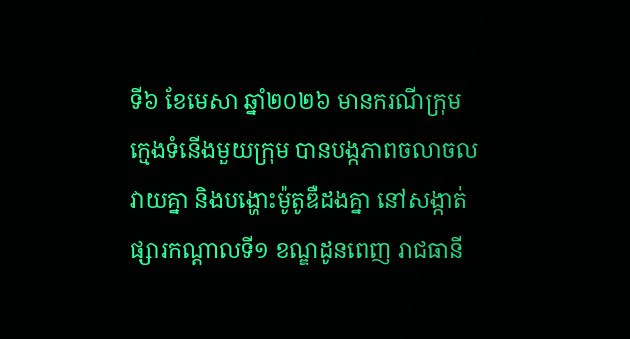ទី៦ ខែមេសា ឆ្នាំ២០២៦ មានករណីក្រុមក្មេងទំនើងមួយក្រុម បានបង្កភាពចលាចលវាយគ្នា និងបង្ហោះម៉ូតូឌឺដងគ្នា នៅសង្កាត់ផ្សារកណ្តាលទី១ ខណ្ឌដូនពេញ រាជធានី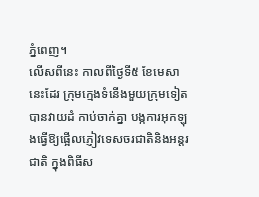ភ្នំពេញ។
លើសពីនេះ កាលពីថ្ងៃទី៥ ខែមេសានេះដែរ ក្រុមក្មេងទំនើងមួយក្រុមទៀត បានវាយដំ កាប់ចាក់គ្នា បង្កការអុកឡុងធ្វើឱ្យផ្អើលភ្ញៀវទេសចរជាតិនិងអន្តរជាតិ ក្នុងពិធីស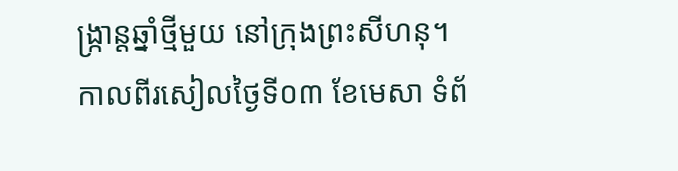ង្រ្កាន្តឆ្នាំថ្មីមួយ នៅក្រុងព្រះសីហនុ។
កាលពីរសៀលថ្ងៃទី០៣ ខែមេសា ទំព័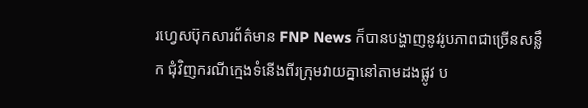រហ្វេសប៊ុកសារព័ត៌មាន FNP News ក៏បានបង្ហាញនូវរូបភាពជាច្រើនសន្លឹក ជុំវិញករណីក្មេងទំនើងពីរក្រុមវាយគ្នានៅតាមដងផ្លូវ ប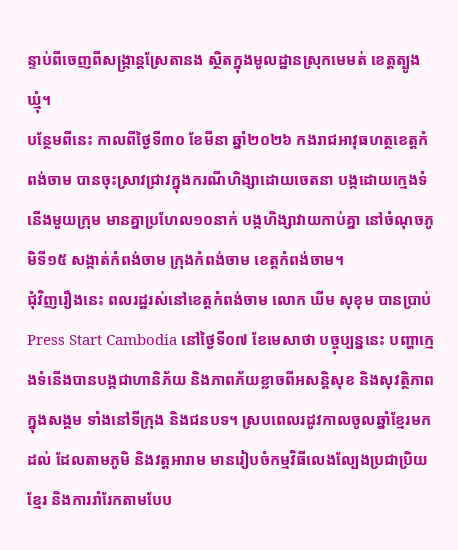ន្ទាប់ពីចេញពីសង្ក្រាន្តស្រែតានង ស្ថិតក្នុងមូលដ្ឋានស្រុកមេមត់ ខេត្តត្បូងឃ្មុំ។
បន្ថែមពីនេះ កាលពីថ្ងៃទី៣០ ខែមីនា ឆ្នាំ២០២៦ កងរាជអាវុធហត្ថខេត្តកំពង់ចាម បានចុះស្រាវជ្រាវក្នុងករណីហិង្សាដោយចេតនា បង្កដោយក្មេងទំនើងមួយក្រុម មានគ្នាប្រហែល១០នាក់ បង្កហិង្សាវាយកាប់គ្នា នៅចំណុចភូមិទី១៥ សង្កាត់កំពង់ចាម ក្រុងកំពង់ចាម ខេត្តកំពង់ចាម។
ជុំវិញរឿងនេះ ពលរដ្ឋរស់នៅខេត្តកំពង់ចាម លោក ឃីម សុខុម បានប្រាប់ Press Start Cambodia នៅថ្ងៃទី០៧ ខែមេសាថា បច្ចុប្បន្ននេះ បញ្ហាក្មេងទំនើងបានបង្កជាហានិភ័យ និងភាពភ័យខ្លាចពីអសន្តិសុខ និងសុវត្ថិភាពក្នុងសង្គម ទាំងនៅទីក្រុង និងជនបទ។ ស្របពេលរដូវកាលចូលឆ្នាំខ្មែរមកដល់ ដែលតាមភូមិ និងវត្តអារាម មានរៀបចំកម្មវិធីលេងល្បែងប្រជាប្រិយខ្មែរ និងការរាំរែកតាមបែប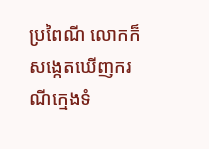ប្រពៃណី លោកក៏សង្កេតឃើញករណីក្មេងទំ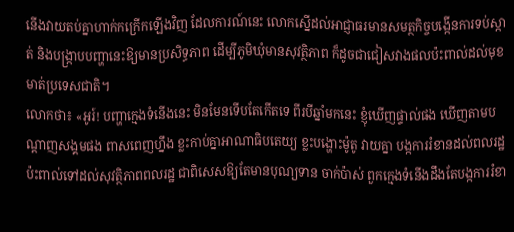នើងវាយតប់គ្នាហាក់កក្រើកឡើងវិញ ដែលការណ៍នេះ លោកស្នើដល់អាជ្ញាធរមានសមត្ថកិច្ចបង្កើនការទប់ស្កាត់ និងបង្ក្រាបបញ្ហានេះឱ្យមានប្រសិទ្ធភាព ដើម្បីភូមិឃុំមានសុវត្ថិភាព ក៏ដូចជាជៀសវាងផលប៉ះពាល់ដល់មុខមាត់ប្រទេសជាតិ។
លោកថា៖ «អូរ៍! បញ្ហាក្មេងទំនើងនេះ មិនមែនទើបតែកើតទេ ពីរបីឆ្នាំមកនេះ ខ្ញុំឃើញផ្ទាល់ផង ឃើញតាមបណ្តាញសង្គមផង ពាសពេញហ្នឹង ខ្លះកាប់គ្នាអាណាធិបតេយ្យ ខ្លះបង្ហោះម៉ូតូ វាយគ្នា បង្កការរំខានដល់ពលរដ្ឋ ប៉ះពាល់ទៅដល់សុវត្ថិភាពពលរដ្ឋ ជាពិសេសឱ្យតែមានបុណ្យទាន ចាក់ប៉ាស់ ពួកក្មេងទំនើងដឹងតែបង្កការរំខា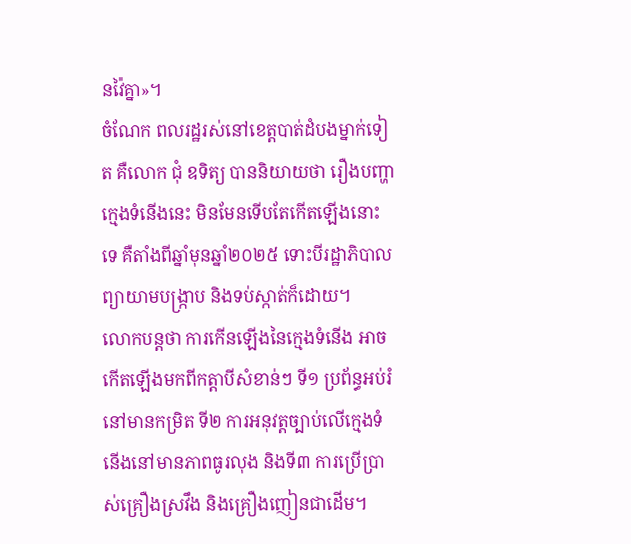នវ៉ៃគ្នា»។
ចំណែក ពលរដ្ឋរស់នៅខេត្តបាត់ដំបងម្នាក់ទៀត គឺលោក ជុំ ឧទិត្យ បាននិយាយថា រឿងបញ្ហាក្មេងទំនើងនេះ មិនមែនទើបតែកើតឡើងនោះទេ គឺតាំងពីឆ្នាំមុនឆ្នាំ២០២៥ ទោះបីរដ្ឋាភិបាលព្យាយាមបង្រ្កាប និងទប់ស្កាត់ក៏ដោយ។
លោកបន្តថា ការកើនឡើងនៃក្មេងទំនើង អាចកើតឡើងមកពីកត្តាបីសំខាន់ៗ ទី១ ប្រព័ន្ធអប់រំនៅមានកម្រិត ទី២ ការអនុវត្តច្បាប់លើក្មេងទំនើងនៅមានភាពធូរលុង និងទី៣ ការប្រើប្រាស់គ្រឿងស្រវឹង និងគ្រឿងញៀនជាដើម។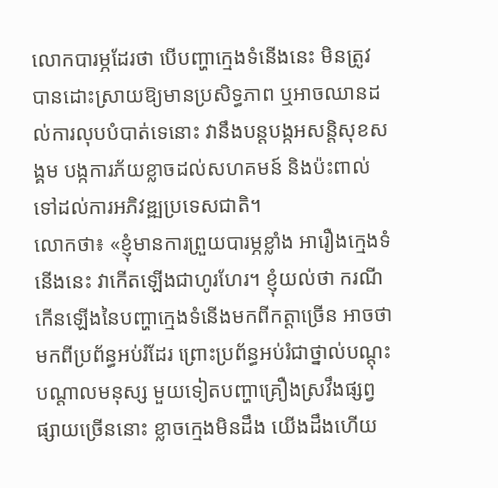លោកបារម្ភដែរថា បើបញ្ហាក្មេងទំនើងនេះ មិនត្រូវបានដោះស្រាយឱ្យមានប្រសិទ្ធភាព ឬអាចឈានដល់ការលុបបំបាត់ទេនោះ វានឹងបន្តបង្កអសន្តិសុខសង្គម បង្កការភ័យខ្លាចដល់សហគមន៍ និងប៉ះពាល់ទៅដល់ការអភិវឌ្ឍប្រទេសជាតិ។
លោកថា៖ «ខ្ញុំមានការព្រួយបារម្ភខ្លាំង អារឿងក្មេងទំនើងនេះ វាកើតឡើងជាហូរហែរ។ ខ្ញុំយល់ថា ករណីកើនឡើងនៃបញ្ហាក្មេងទំនើងមកពីកត្តាច្រើន អាចថាមកពីប្រព័ន្ធអប់រំដែរ ព្រោះប្រព័ន្ធអប់រំជាថ្នាល់បណ្តុះបណ្តាលមនុស្ស មួយទៀតបញ្ហាគ្រឿងស្រវឹងផ្សព្វផ្សាយច្រើននោះ ខ្លាចក្មេងមិនដឹង យើងដឹងហើយ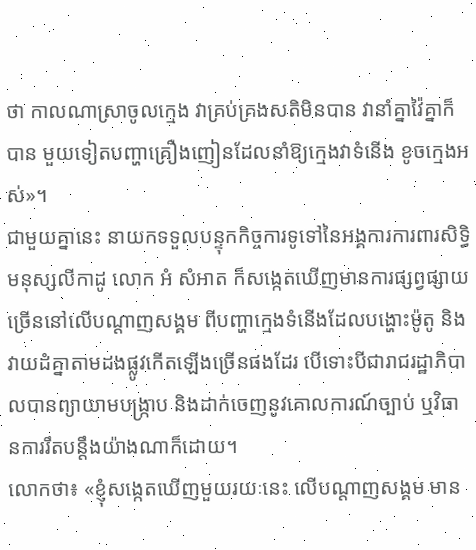ថា កាលណាស្រាចូលក្មេង វាគ្រប់គ្រងសតិមិនបាន វានាំគ្នាវ៉ៃគ្នាក៏បាន មួយទៀតបញ្ហាគ្រឿងញៀនដែលនាំឱ្យក្មេងវាទំនើង ខូចក្មេងអស់»។
ជាមួយគ្នានេះ នាយកទទួលបន្ទុកកិច្ចការទូទៅនៃអង្គការការពារសិទ្ធិមនុស្សលីកាដូ លោក អំ សំអាត ក៏សង្កេតឃើញមានការផ្សព្វផ្សាយច្រើននៅលើបណ្តាញសង្គម ពីបញ្ហាក្មេងទំនើងដែលបង្ហោះម៉ូតូ និងវាយដំគ្នាតាមដងផ្លូវកើតឡើងច្រើនផងដែរ បើទោះបីជារាជរដ្ឋាភិបាលបានព្យាយាមបង្រ្កាប និងដាក់ចេញនូវគោលការណ៍ច្បាប់ ឬវិធានការរឹតបន្តឹងយ៉ាងណាក៏ដោយ។
លោកថា៖ «ខ្ញុំសង្កេតឃើញមួយរយៈនេះ លើបណ្តាញសង្គម មាន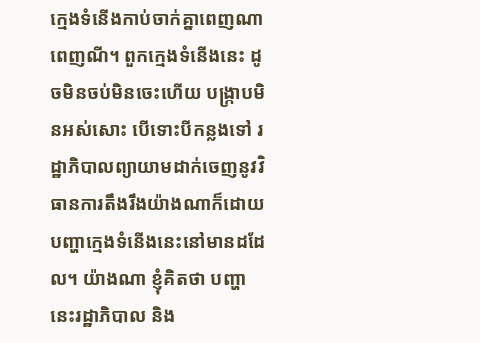ក្មេងទំនើងកាប់ចាក់គ្នាពេញណាពេញណី។ ពួកក្មេងទំនើងនេះ ដូចមិនចប់មិនចេះហើយ បង្រ្កាបមិនអស់សោះ បើទោះបីកន្លងទៅ រដ្ឋាភិបាលព្យាយាមដាក់ចេញនូវវិធានការតឹងរឹងយ៉ាងណាក៏ដោយ បញ្ហាក្មេងទំនើងនេះនៅមានដដែល។ យ៉ាងណា ខ្ញុំគិតថា បញ្ហានេះរដ្ឋាភិបាល និង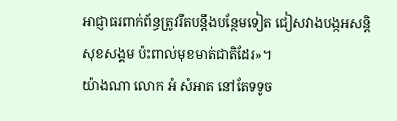អាជ្ញាធរពាក់ព័ន្ធត្រូវរឹតបន្តឹងបន្ថែមទៀត ជៀសវាងបង្កអសន្តិសុខសង្គម ប៉ះពាល់មុខមាត់ជាតិដែរ»។
យ៉ាងណា លោក អំ សំអាត នៅតែទទូច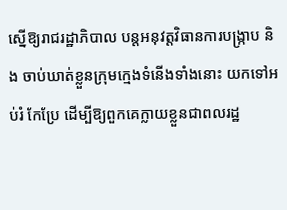ស្នើឱ្យរាជរដ្ឋាភិបាល បន្តអនុវត្តវិធានការបង្រ្កាប និង ចាប់ឃាត់ខ្លួនក្រុមក្មេងទំនើងទាំងនោះ យកទៅអប់រំ កែប្រែ ដើម្បីឱ្យពួកគេក្លាយខ្លួនជាពលរដ្ឋ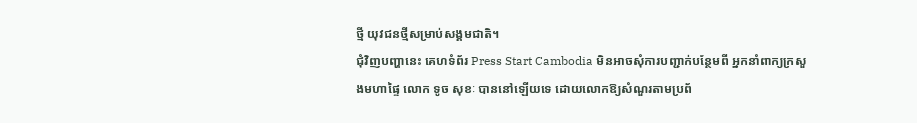ថ្មី យុវជនថ្មីសម្រាប់សង្គមជាតិ។
ជុំវិញបញ្ហានេះ គេហទំព័រ Press Start Cambodia មិនអាចសុំការបញ្ជាក់បន្ថែមពី អ្នកនាំពាក្យក្រសួងមហាផ្ទៃ លោក ទូច សុខៈ បាននៅឡើយទេ ដោយលោកឱ្យសំណួរតាមប្រព័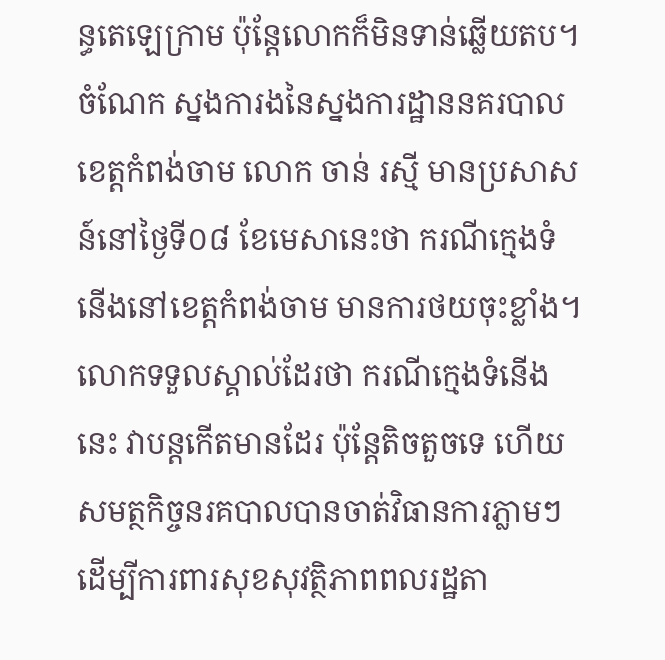ន្ធតេឡេក្រាម ប៉ុន្តែលោកក៏មិនទាន់ឆ្លើយតប។
ចំណែក ស្នងការងនៃស្នងការដ្ឋាននគរបាលខេត្តកំពង់ចាម លោក ចាន់ រស្មី មានប្រសាសន៍នៅថ្ងៃទី០៨ ខែមេសានេះថា ករណីក្មេងទំនើងនៅខេត្តកំពង់ចាម មានការថយចុះខ្លាំង។
លោកទទួលស្គាល់ដែរថា ករណីក្មេងទំនើងនេះ វាបន្តកើតមានដែរ ប៉ុន្តែតិចតួចទេ ហើយសមត្ថកិច្ចនរគបាលបានចាត់វិធានការភ្លាមៗ ដើម្បីការពារសុខសុវត្ថិភាពពលរដ្ឋតា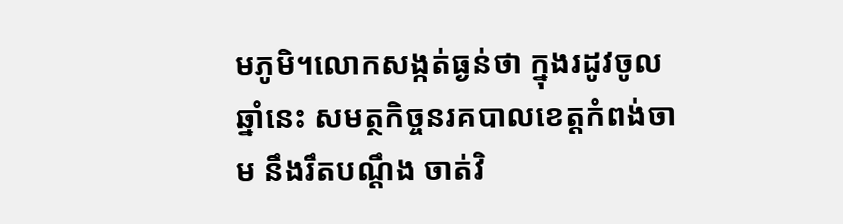មភូមិ។លោកសង្កត់ធ្ងន់ថា ក្នុងរដូវចូលឆ្នាំនេះ សមត្ថកិច្ចនរគបាលខេត្តកំពង់ចាម នឹងរឹតបណ្តឹង ចាត់វិ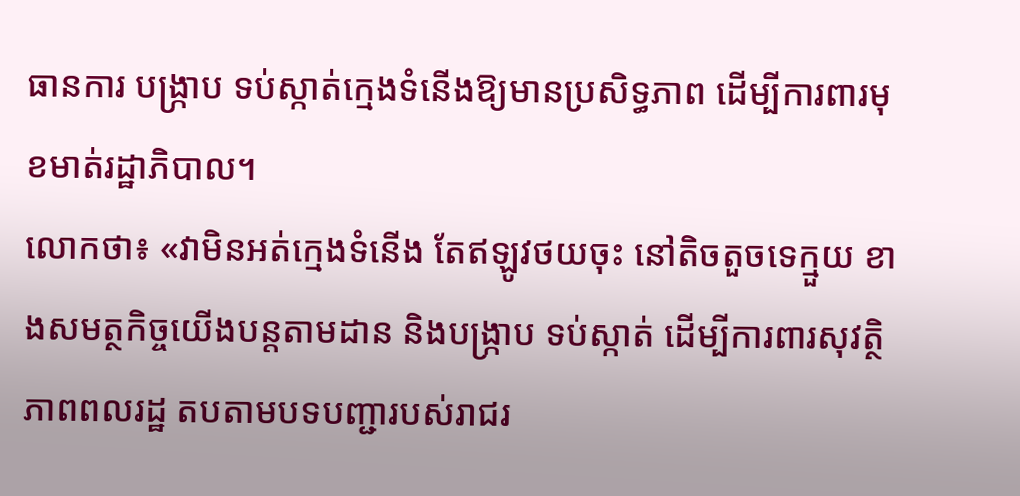ធានការ បង្រ្កាប ទប់ស្កាត់ក្មេងទំនើងឱ្យមានប្រសិទ្ធភាព ដើម្បីការពារមុខមាត់រដ្ឋាភិបាល។
លោកថា៖ «វាមិនអត់ក្មេងទំនើង តែឥឡូវថយចុះ នៅតិចតួចទេក្មួយ ខាងសមត្ថកិច្ចយើងបន្តតាមដាន និងបង្រ្កាប ទប់ស្កាត់ ដើម្បីការពារសុវត្ថិភាពពលរដ្ឋ តបតាមបទបញ្ជារបស់រាជរ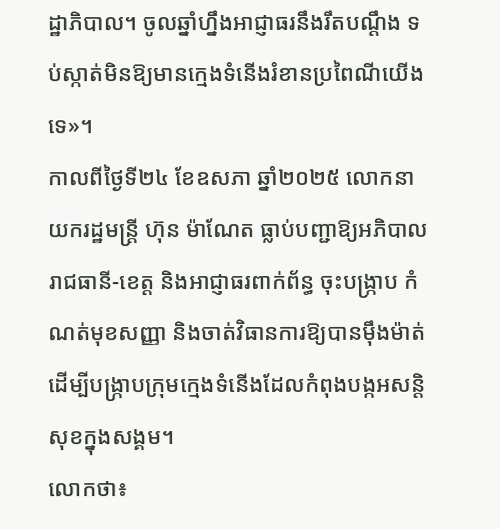ដ្ឋាភិបាល។ ចូលឆ្នាំហ្នឹងអាជ្ញាធរនឹងរឹតបណ្តឹង ទប់ស្កាត់មិនឱ្យមានក្មេងទំនើងរំខានប្រពៃណីយើងទេ»។
កាលពីថ្ងៃទី២៤ ខែឧសភា ឆ្នាំ២០២៥ លោកនាយករដ្ឋមន្រ្តី ហ៊ុន ម៉ាណែត ធ្លាប់បញ្ជាឱ្យអភិបាលរាជធានី-ខេត្ត និងអាជ្ញាធរពាក់ព័ន្ធ ចុះបង្ក្រាប កំណត់មុខសញ្ញា និងចាត់វិធានការឱ្យបានម៉ឹងម៉ាត់ ដើម្បីបង្ក្រាបក្រុមក្មេងទំនើងដែលកំពុងបង្កអសន្តិសុខក្នុងសង្គម។
លោកថា៖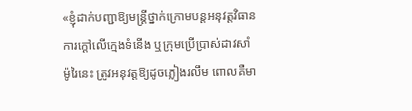«ខ្ញុំដាក់បញ្ជាឱ្យមន្រ្តីថ្នាក់ក្រោមបន្តអនុវត្តវិធានការក្តៅលើក្មេងទំនើង ឬក្រុមប្រើប្រាស់ដាវសាំម៉ូរៃនេះ ត្រូវអនុវត្តឱ្យដូចភ្លៀងរលឹម ពោលគឺមា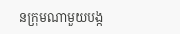នក្រុមណាមួយបង្ក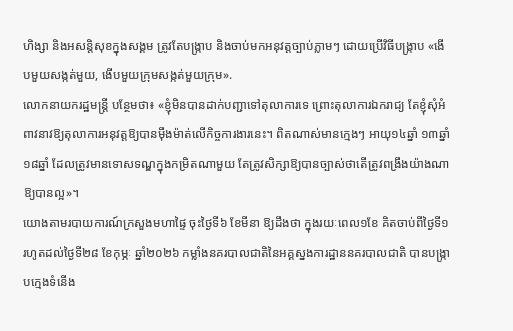ហិង្សា និងអសន្តិសុខក្នុងសង្គម ត្រូវតែបង្ក្រាប និងចាប់មកអនុវត្តច្បាប់ភ្លាមៗ ដោយប្រើវិធីបង្ក្រាប «ងើបមួយសង្កត់មួយ, ងើបមួយក្រុមសង្កត់មួយក្រុម».
លោកនាយករដ្ឋមន្ត្រី បន្ថែមថា៖ «ខ្ញុំមិនបានដាក់បញ្ជាទៅតុលាការទេ ព្រោះតុលាការឯករាជ្យ តែខ្ញុំសុំអំពាវនាវឱ្យតុលាការអនុវត្តឱ្យបានម៉ឹងម៉ាត់លើកិច្ចការងារនេះ។ ពិតណាស់មានក្មេងៗ អាយុ១៤ឆ្នាំ ១៣ឆ្នាំ ១៨ឆ្នាំ ដែលត្រូវមានទោសទណ្ឌក្នុងកម្រិតណាមួយ តែត្រូវសិក្សាឱ្យបានច្បាស់ថាតើត្រូវពង្រឹងយ៉ាងណាឱ្យបានល្អ»។
យោងតាមរបាយការណ៍ក្រសួងមហាផ្ទៃ ចុះថ្ងៃទី៦ ខែមីនា ឱ្យដឹងថា ក្នុងរយៈពេល១ខែ គិតចាប់ពីថ្ងៃទី១ រហូតដល់ថ្ងៃទី២៨ ខែកុម្ភៈ ឆ្នាំ២០២៦ កម្លាំងនគរបាលជាតិនៃអគ្គស្នងការដ្ឋាននគរបាលជាតិ បានបង្ក្រាបក្មេងទំនើង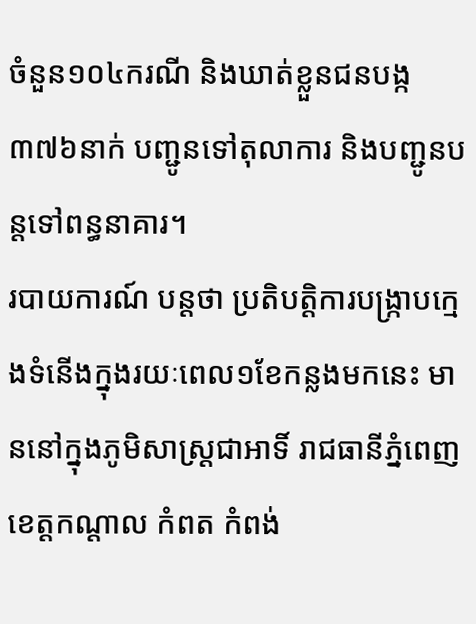ចំនួន១០៤ករណី និងឃាត់ខ្លួនជនបង្ក៣៧៦នាក់ បញ្ជូនទៅតុលាការ និងបញ្ជូនបន្តទៅពន្ធនាគារ។
របាយការណ៍ បន្តថា ប្រតិបត្តិការបង្ក្រាបក្មេងទំនើងក្នុងរយៈពេល១ខែកន្លងមកនេះ មាននៅក្នុងភូមិសាស្ត្រជាអាទិ៍ រាជធានីភ្នំពេញ ខេត្តកណ្តាល កំពត កំពង់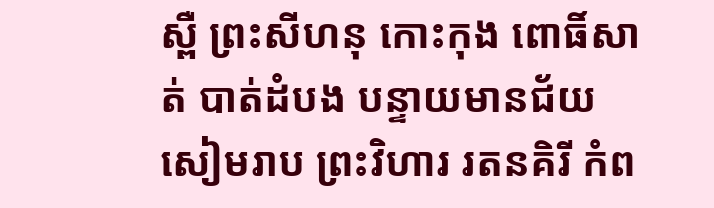ស្ពឺ ព្រះសីហនុ កោះកុង ពោធិ៍សាត់ បាត់ដំបង បន្ទាយមានជ័យ សៀមរាប ព្រះវិហារ រតនគិរី កំព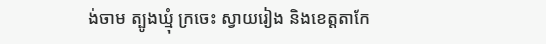ង់ចាម ត្បូងឃ្មុំ ក្រចេះ ស្វាយរៀង និងខេត្តតាកែ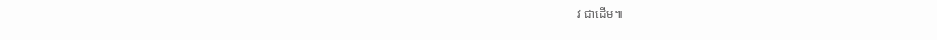វ ជាដើម៕